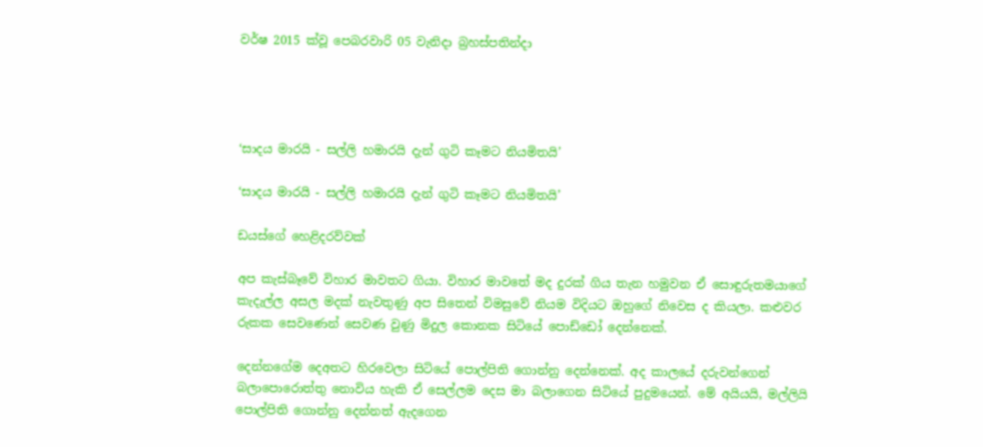වර්ෂ 2015 ක්වූ පෙබරවාරි 05 වැනිදා බ්‍රහස්පතින්දා




‘සාදය මාරයි - සල්ලි හමාරයි දැන් ගුටි කෑමට නියමිතයි’

‘සාදය මාරයි - සල්ලි හමාරයි දැන් ගුටි කෑමට නියමිතයි’

ඩයස්ගේ හෙළිදරව්වක්

අප කැස්බෑවේ විහාර මාවතට ගියා. විහාර මාවතේ මද දුරක් ගිය තැන හමුවන ඒ සොඳුරුතමයාගේ කැදැල්ල අසල මදක් නැවතුණු අප සිතෙන් විමසුවේ නියම විදියට ඔහුගේ නිවෙස ද කියලා. කළුවර රුකක සෙවණෙන් සෙවණ වුණු මිදුල කොනක සිටියේ පොඩ්ඩෝ දෙන්නෙක්.

දෙන්නගේම දෙඅතට හිරවෙලා සිටියේ පොල්පිති ගොන්නු දෙන්නෙක්. අද කාලයේ දරුවන්ගෙන් බලාපොරොත්තු නොවිය හැකි ඒ සෙල්ලම දෙස මා බලාගෙන සිටියේ පුදුමයෙන්. මේ අයියයි, මල්ලියි පොල්පිති ගොන්නු දෙන්නත් ඇදගෙන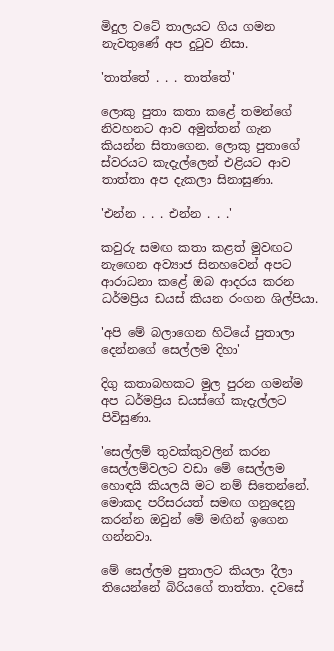මිදුල වටේ තාලයට ගිය ගමන නැවතුණේ අප දුටුව නිසා.

'තාත්තේ . . . තාත්තේ'

ලොකු පුතා කතා කළේ තමන්ගේ නිවහනට ආව අමුත්තන් ගැන කියන්න සිතාගෙන. ලොකු පුතාගේ ස්වරයට කැදැල්ලෙන් එළියට ආව තාත්තා අප දැකලා සිනාසුණා.

'එන්න . . . එන්න . . .'

කවුරු සමඟ කතා කළත් මුවඟට නැඟෙන අව්‍යාජ සිනහවෙන් අපට ආරාධනා කළේ ඔබ ආදරය කරන ධර්මප්‍රිය ඩයස් කියන රංගන ශිල්පියා.

'අපි මේ බලාගෙන හිටියේ පුතාලා දෙන්නගේ සෙල්ලම දිහා'

දිගු කතාබහකට මුල පුරන ගමන්ම අප ධර්මප්‍රිය ඩයස්ගේ කැදැල්ලට පිවිසුණා.

'සෙල්ලම් තුවක්කුවලින් කරන සෙල්ලම්වලට වඩා මේ සෙල්ලම හොඳයි කියලයි මට නම් සිතෙන්නේ. මොකද පරිසරයත් සමඟ ගනුදෙනු කරන්න ඔවුන් මේ මඟින් ඉගෙන ගන්නවා.

මේ සෙල්ලම පුතාලට කියලා දීලා තියෙන්නේ බිරියගේ තාත්තා. දවසේ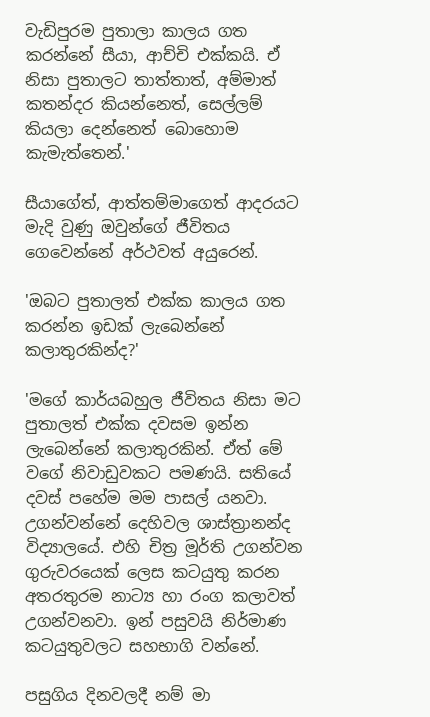වැඩිපුරම පුතාලා කාලය ගත කරන්නේ සීයා, ආච්චි එක්කයි. ඒ නිසා පුතාලට තාත්තාත්, අම්මාත් කතන්දර කියන්නෙත්, සෙල්ලම් කියලා දෙන්නෙත් බොහොම කැමැත්තෙන්.'

සීයාගේත්, ආත්තම්මාගෙත් ආදරයට මැදි වුණු ඔවුන්ගේ ජීවිතය ගෙවෙන්නේ අර්ථවත් අයුරෙන්.

'ඔබට පුතාලත් එක්ක කාලය ගත කරන්න ඉඩක් ලැබෙන්නේ කලාතුරකින්ද?'

'මගේ කාර්යබහුල ජීවිතය නිසා මට පුතාලත් එක්ක දවසම ඉන්න ලැබෙන්නේ කලාතුරකින්. ඒත් මේ වගේ නිවාඩුවකට පමණයි. සතියේ දවස් පහේම මම පාසල් යනවා. උගන්වන්නේ දෙහිවල ශාස්ත්‍රානන්ද විද්‍යාලයේ. එහි චිත්‍ර මූර්ති උගන්වන ගුරුවරයෙක් ලෙස කටයුතු කරන අතරතුරම නාට්‍ය හා රංග කලාවත් උගන්වනවා. ඉන් පසුවයි නිර්මාණ කටයුතුවලට සහභාගි වන්නේ.

පසුගිය දිනවලදී නම් මා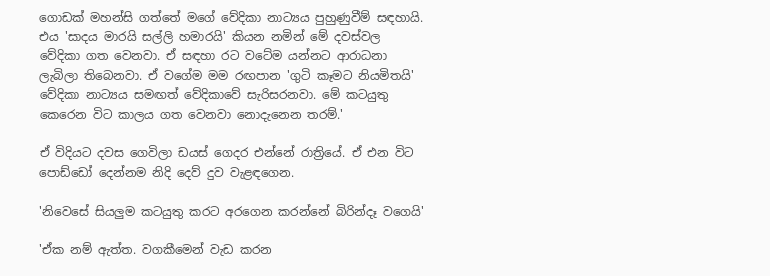ගොඩක් මහන්සි ගත්තේ මගේ වේදිකා නාට්‍යය පුහුණුවීම් සඳහායි. එය 'සාදය මාරයි සල්ලි හමාරයි' කියන නමින් මේ දවස්වල වේදිකා ගත වෙනවා. ඒ සඳහා රට වටේම යන්නට ආරාධනා ලැබිලා තිබෙනවා. ඒ වගේම මම රඟපාන 'ගුටි කෑමට නියමිතයි' වේදිකා නාට්‍යය සමඟත් වේදිකාවේ සැරිසරනවා. මේ කටයුතු කෙරෙන විට කාලය ගත වෙනවා නොදැනෙන තරම්.'

ඒ විදියට දවස ගෙවිලා ඩයස් ගෙදර එන්නේ රාත්‍රියේ. ඒ එන විට පොඩ්ඩෝ දෙන්නම නිදි දෙව් දුව වැළඳගෙන.

'නිවෙසේ සියලුම කටයුතු කරට අරගෙන කරන්නේ බිරින්දෑ වගෙයි'

'ඒක නම් ඇත්ත. වගකීමෙන් වැඩ කරන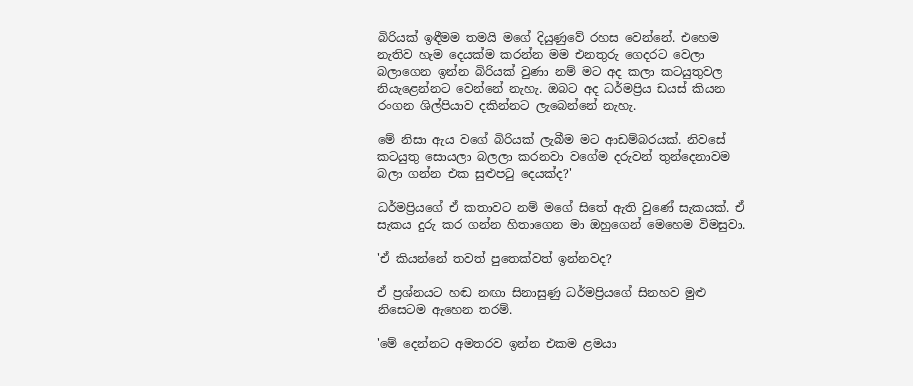බිරියක් ඉඳීමම තමයි මගේ දියුණුවේ රහස වෙන්නේ. එහෙම නැතිව හැම දෙයක්ම කරන්න මම එනතුරු ගෙදරට වෙලා බලාගෙන ඉන්න බිරියක් වුණා නම් මට අද කලා කටයුතුවල නියැළෙන්නට වෙන්නේ නැහැ. ඔබට අද ධර්මප්‍රිය ඩයස් කියන රංගන ශිල්පියාව දකින්නට ලැබෙන්නේ නැහැ.

මේ නිසා ඇය වගේ බිරියක් ලැබීම මට ආඩම්බරයක්. නිවසේ කටයුතු සොයලා බලලා කරනවා වගේම දරුවන් තුන්දෙනාවම බලා ගන්න එක සුළුපටු දෙයක්ද?'

ධර්මප්‍රියගේ ඒ කතාවට නම් මගේ සිතේ ඇති වුණේ සැකයක්. ඒ සැකය දුරු කර ගන්න හිතාගෙන මා ඔහුගෙන් මෙහෙම විමසුවා.

'ඒ කියන්නේ තවත් පුතෙක්වත් ඉන්නවද?

ඒ ප්‍රශ්නයට හඬ නඟා සිනාසුණු ධර්මප්‍රියගේ සිනහව මුළු නිසෙටම ඇහෙන තරම්.

'මේ දෙන්නට අමතරව ඉන්න එකම ළමයා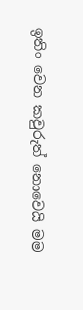ඉතිං වෙන කවුරුත් නොවෙයි මම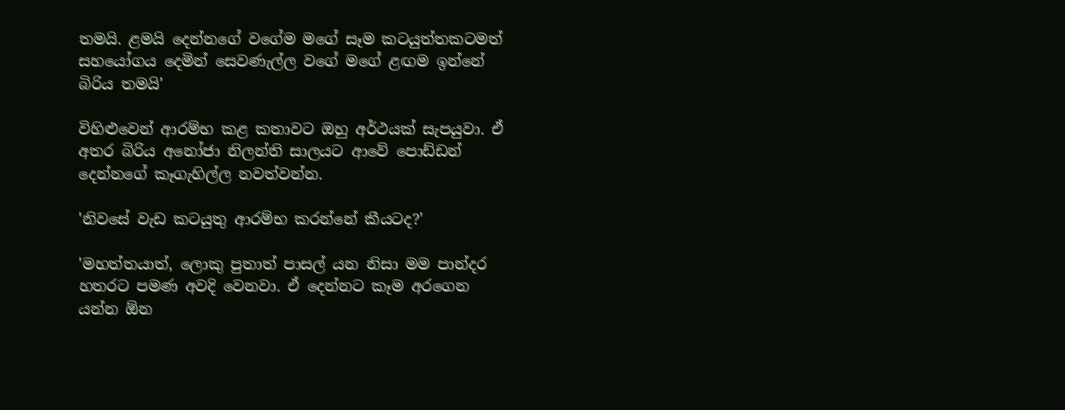තමයි. ළමයි දෙන්නගේ වගේම මගේ සෑම කටයුත්තකටමත් සහයෝගය දෙමින් සෙවණැල්ල වගේ මගේ ළඟම ඉන්නේ බිරිය තමයි'

විහිළුවෙන් ආරම්භ කළ කතාවට ඔහු අර්ථයක් සැපයුවා. ඒ අතර බිරිය අනෝජා නිලන්ති සාලයට ආවේ පොඩ්ඩන් දෙන්නගේ කෑගැහිල්ල නවත්වන්න.

'නිවසේ වැඩ කටයුතු ආරම්භ කරන්නේ කීයටද?'

'මහත්තයාත්, ලොකු පුතාත් පාසල් යන නිසා මම පාන්දර හතරට පමණ අවදි වෙනවා. ඒ දෙන්නට කෑම අරගෙන යන්න ඕන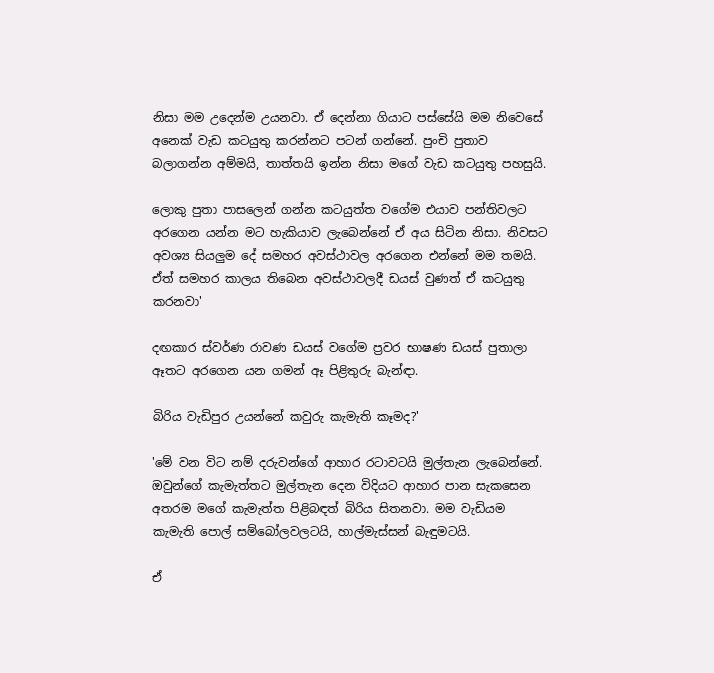නිසා මම උදෙන්ම උයනවා. ඒ දෙන්නා ගියාට පස්සේයි මම නිවෙසේ අනෙක් වැඩ කටයුතු කරන්නට පටන් ගන්නේ. පුංචි පුතාව බලාගන්න අම්මයි, තාත්තයි ඉන්න නිසා මගේ වැඩ කටයුතු පහසුයි.

ලොකු පුතා පාසලෙන් ගන්න කටයුත්ත වගේම එයාව පන්තිවලට අරගෙන යන්න මට හැකියාව ලැබෙන්නේ ඒ අය සිටින නිසා. නිවසට අවශ්‍ය සියලුම දේ සමහර අවස්ථාවල අරගෙන එන්නේ මම තමයි. ඒත් සමහර කාලය තිබෙන අවස්ථාවලදී ඩයස් වුණත් ඒ කටයුතු කරනවා'

දඟකාර ස්වර්ණ රාවණ ඩයස් වගේම ප්‍රවර භාෂණ ඩයස් පුතාලා ඈතට අරගෙන යන ගමන් ඈ පිළිතුරු බැන්ඳා.

බිරිය වැඩිපුර උයන්නේ කවුරු කැමැති කෑමද?'

'මේ වන විට නම් දරුවන්ගේ ආහාර රටාවටයි මුල්තැන ලැබෙන්නේ. ඔවුන්ගේ කැමැත්තට මුල්තැන දෙන විදියට ආහාර පාන සැකසෙන අතරම මගේ කැමැත්ත පිළිබඳත් බිරිය සිතනවා. මම වැඩියම කැමැති පොල් සම්බෝලවලටයි, හාල්මැස්සන් බැඳුමටයි.

ඒ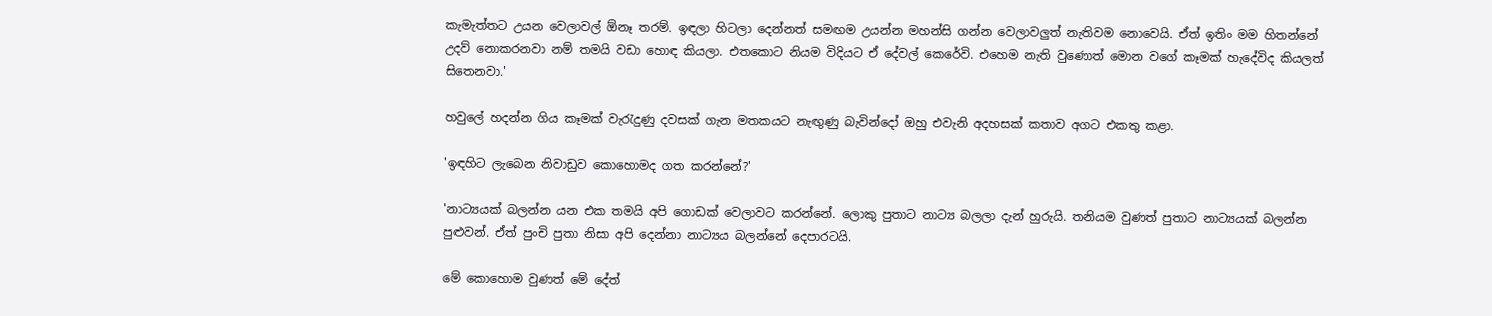කැමැත්තට උයන වෙලාවල් ඕනෑ තරම්. ඉඳලා හිටලා දෙන්නත් සමඟම උයන්න මහන්සි ගන්න වෙලාවලුත් නැතිවම නොවෙයි. ඒත් ඉතිං මම හිතන්නේ උදව් නොකරනවා නම් තමයි වඩා හොඳ කියලා. එතකොට නියම විදියට ඒ දේවල් කෙරේවි. එහෙම නැති වුණොත් මොන වගේ කෑමක් හැදේවිද කියලත් සිතෙනවා.'

හවුලේ හදන්න ගිය කෑමක් වැරැදුණු දවසක් ගැන මතකයට නැඟුණු බැවින්දෝ ඔහු එවැනි අදහසක් කතාව අගට එකතු කළා.

'ඉඳහිට ලැබෙන නිවාඩුව කොහොමද ගත කරන්නේ?'

'නාට්‍යයක් බලන්න යන එක තමයි අපි ගොඩක් වෙලාවට කරන්නේ. ලොකු පුතාට නාට්‍ය බලලා දැන් හුරුයි. තනියම වුණත් පුතාට නාට්‍යයක් බලන්න පුළුවන්. ඒත් පුංචි පුතා නිසා අපි දෙන්නා නාට්‍යය බලන්නේ දෙපාරටයි.

මේ කොහොම වුණත් මේ දේත්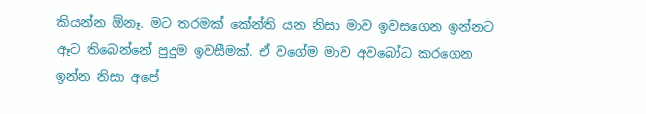කියන්න ඕනෑ. මට තරමක් කේන්ති යන නිසා මාව ඉවසගෙන ඉන්නට ඈට තිබෙන්නේ පුදුම ඉවසීමක්. ඒ වගේම මාව අවබෝධ කරගෙන ඉන්න නිසා අපේ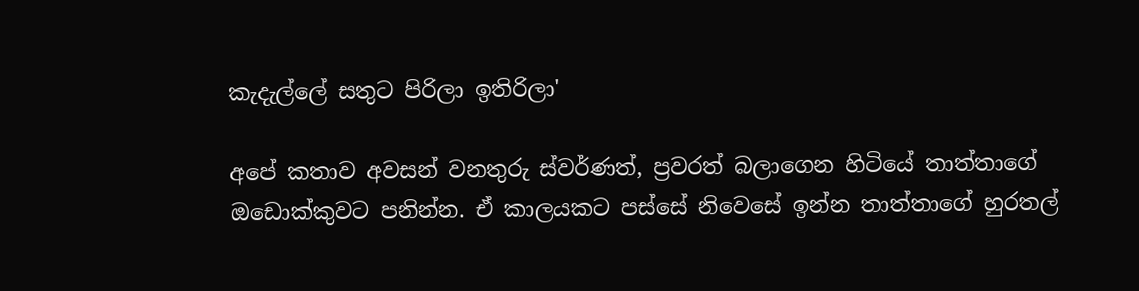කැදැල්ලේ සතුට පිරිලා ඉතිරිලා'

අපේ කතාව අවසන් වනතුරු ස්වර්ණත්, ප්‍රවරත් බලාගෙන හිටියේ තාත්තාගේ ඔඩොක්කුවට පනින්න. ඒ කාලයකට පස්සේ නිවෙසේ ඉන්න තාත්තාගේ හුරතල්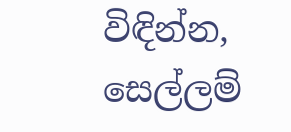විඳින්න, සෙල්ලම්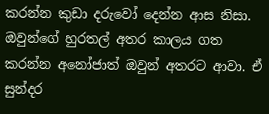කරන්න කුඩා දරුවෝ දෙන්න ආස නිසා. ඔවුන්ගේ හුරතල් අතර කාලය ගත කරන්න අනෝජාත් ඔවුන් අතරට ආවා. ඒ සුන්දර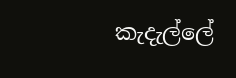කැදැල්ලේ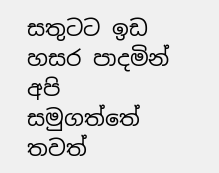සතුටට ඉඩ හසර පාදමින් අපි සමුගත්තේ තවත්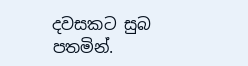දවසකට සුබ පතමින්.